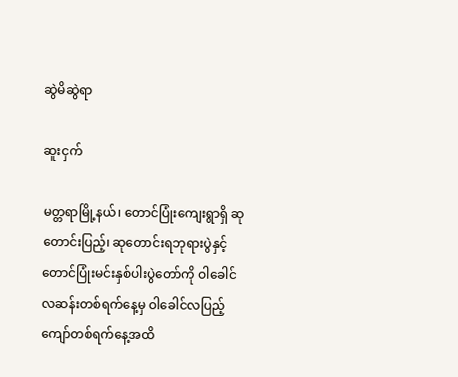ဆွဲမိဆွဲရာ

ဆူးငှက်

မတ္တရာမြို့နယ်၊ တောင်ပြုံးကျေးရွာရှိ ဆုတောင်းပြည့်၊ ဆုတောင်းရဘုရားပွဲနှင့် တောင်ပြုံးမင်းနှစ်ပါးပွဲတော်ကို ဝါခေါင်လဆန်းတစ်ရက်နေ့မှ ဝါခေါင်လပြည့်ကျော်တစ်ရက်နေ့အထိ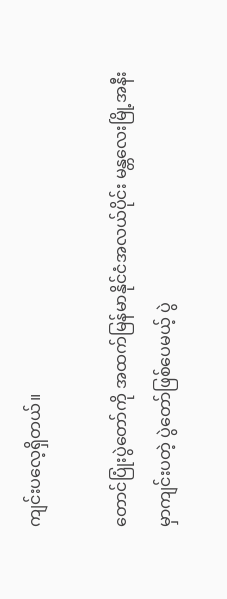ကျင်းပလေ့ရှိတယ်။

တောင်ပြုံးပွဲတော်ကို အထက်မြန်မာနိုင်ငံအလယ်ပိုင်း မန္တလေးမြို့အနီးမှာကျင်းပတဲ့ ပွဲတော်ဖြစ်ပေမယ့် ပွဲ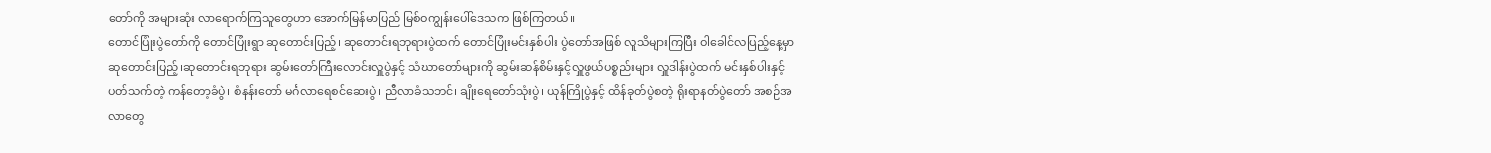တော်ကို အများဆုံး လာရောက်ကြသူတွေဟာ အောက်မြန်မာပြည် မြစ်ဝကျွန်းပေါ်ဒေသက ဖြစ်ကြတယ်။
တောင်ပြုံးပွဲတော်ကို တောင်ပြုံးရွာ ဆုတောင်းပြည့်၊ ဆုတောင်းရဘုရားပွဲထက် တောင်ပြုံးမင်းနှစ်ပါး ပွဲတော်အဖြစ် လူသိများကြပြီး ဝါခေါင်လပြည့်နေ့မှာ ဆုတောင်းပြည့်၊ဆုတောင်းရဘုရား ဆွမ်းတော်ကြီးလောင်းလှူပွဲနှင့် သံဃာတော်များကို ဆွမ်းဆန်စိမ်းနှင့်လှူဖွယ်ပစ္စည်းများ လှူဒါန်းပွဲထက် မင်းနှစ်ပါးနှင့် ပတ်သက်တဲ့ ကန်တော့ခံပွဲ၊ စံနန်းတော် မင်္ဂလာရေစင်ဆေးပွဲ၊ ညီလာခံသဘင်၊ ချိုးရေတော်သုံးပွဲ၊ ယုန်ကြိုပွဲနှင့် ထိန်ခုတ်ပွဲစတဲ့ ရိုးရာနတ်ပွဲတော် အစဉ်အလာတွေ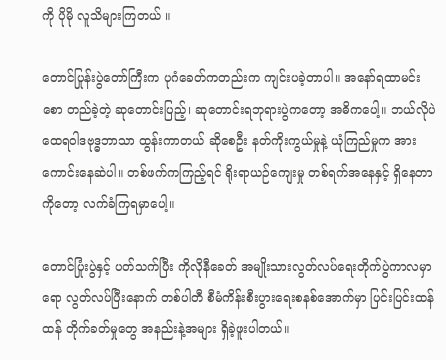ကို ပိုမို လူသိများကြတယ် ။

တောင်ပြုန်းပွဲတော်ကြီးက ပုဂံခေတ်ကတည်းက ကျင်းပခဲ့တာပါ။ အနော်ရထာမင်းစော တည်ခဲ့တဲ့ ဆုတောင်းပြည့်၊ ဆုတောင်းရဘုရားပွဲကတော့ အဓိကပေါ့။ ဘယ်လိုပဲ ထေရဝါဒဗုဒ္ဓဘာသာ ထွန်းကာတယ် ဆိုစေဦး နတ်ကိုးကွယ်မှုနဲ့ ယုံကြည်မှုက အားကောင်းနေဆဲပါ။ တစ်ဖက်ကကြည့်ရင် ရိုးရာယဉ်ကျေးမှု တစ်ရက်အနေနှင့် ရှိနေတာကိုတော့ လက်ခံကြရမှာပေါ့။

တောင်ပြုံးပွဲနှင့် ပတ်သက်ပြီး ကိုလိုနီခေတ် အမျိုးသားလွတ်လပ်ရေးတိုက်ပွဲကာလမှာရော လွတ်လပ်ပြီးနောက် တစ်ပါတီ စီမံကိန်းစီးပွားရေးစနစ်အောက်မှာ ပြင်းပြင်းထန်ထန် တိုက်ခတ်မှုတွေ အနည်းနဲ့အများ ရှိခဲ့ဖူးပါတယ်။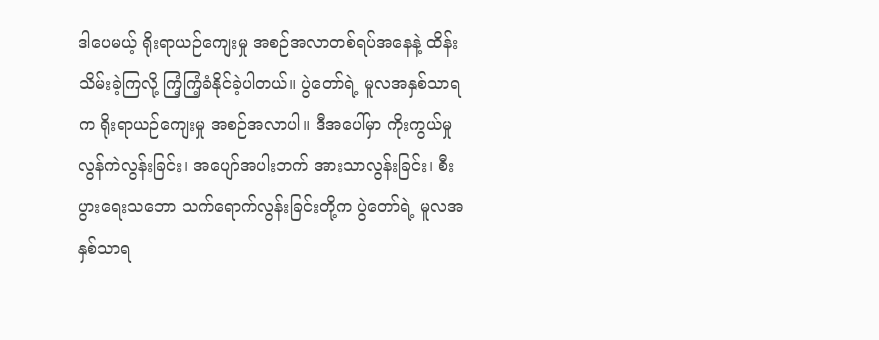ဒါပေမယ့် ရိုးရာယဉ်ကျေးမှု အစဉ်အလာတစ်ရပ်အနေနဲ့ ထိန်းသိမ်းခဲ့ကြလို့ ကြံ့ကြံ့ခံနိုင်ခဲ့ပါတယ်။ ပွဲတော်ရဲ့ မူလအနှစ်သာရက ရိုးရာယဉ်ကျေးမှု အစဉ်အလာပါ။ ဒီအပေါ်မှာ ကိုးကွယ်မှု လွန်ကဲလွန်းခြင်း၊ အပျော်အပါးဘက် အားသာလွန်းခြင်း၊ စီးပွားရေးသဘော သက်ရောက်လွန်းခြင်းတို့က ပွဲတော်ရဲ့ မူလအနှစ်သာရ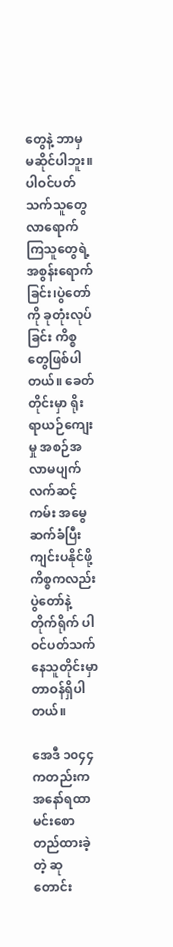တွေနဲ့ ဘာမှ မဆိုင်ပါဘူး။ ပါဝင်ပတ်သက်သူတွေ လာရောက်ကြသူတွေရဲ့အစွန်းရောက်ခြင်း၊ပွဲတော်ကို ခုတုံးလုပ်ခြင်း ကိစ္စတွေဖြစ်ပါတယ်။ ခေတ်တိုင်းမှာ ရိုးရာယဉ်ကျေးမှု အစဉ်အလာမပျက် လက်ဆင့်ကမ်း အမွေဆက်ခံပြီး ကျင်းပနိုင်ဖို့ကိစ္စကလည်း ပွဲတော်နဲ့ တိုက်ရိုက် ပါဝင်ပတ်သက်နေသူတိုင်းမှာ တာဝန်ရှိပါတယ်။

အေဒီ ၁၀၄၄ကတည်းက အနော်ရထာမင်းစော တည်ထားခဲ့တဲ့ ဆုတောင်း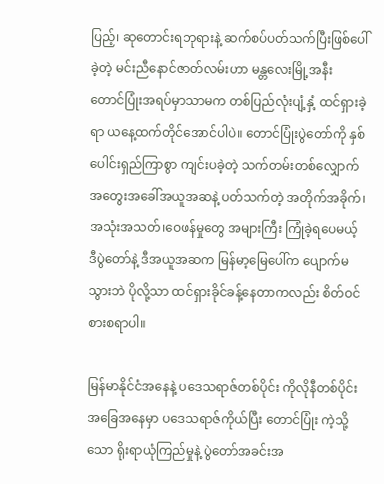ပြည့်၊ ဆုတောင်းရဘုရားနဲ့ ဆက်စပ်ပတ်သက်ပြီးဖြစ်ပေါ်ခဲ့တဲ့ မင်းညီနောင်ဇာတ်လမ်းဟာ မန္တလေးမြို့အနီး တောင်ပြုံးအရပ်မှာသာမက တစ်ပြည်လုံးပျံ့နှံ့ ထင်ရှားခဲ့ရာ ယနေ့ထက်တိုင်အောင်ပါပဲ။ တောင်ပြုံးပွဲတော်ကို နှစ်ပေါင်းရှည်ကြာစွာ ကျင်းပခဲ့တဲ့ သက်တမ်းတစ်လျှောက် အတွေးအခေါ်အယူအဆနဲ့ ပတ်သက်တဲ့ အတိုက်အခိုက်၊အသုံးအသတ်၊ဝေဖန်မှုတွေ အများကြီး ကြုံခဲ့ရပေမယ့် ဒီပွဲတော်နဲ့ ဒီအယူအဆက မြန်မာ့မြေပေါ်က ပျောက်မသွားဘဲ ပိုလို့သာ ထင်ရှားခိုင်ခန့်နေတာကလည်း စိတ်ဝင်စားစရာပါ။

မြန်မာနိုင်ငံအနေနဲ့ ပဒေသရာဇ်တစ်ပိုင်း ကိုလိုနီတစ်ပိုင်း အခြေအနေမှာ ပဒေသရာဇ်ကိုယ်ပြီး တောင်ပြုံး ကဲ့သို့သော ရိုးရာယုံကြည်မှုနဲ့ ပွဲတော်အခင်းအ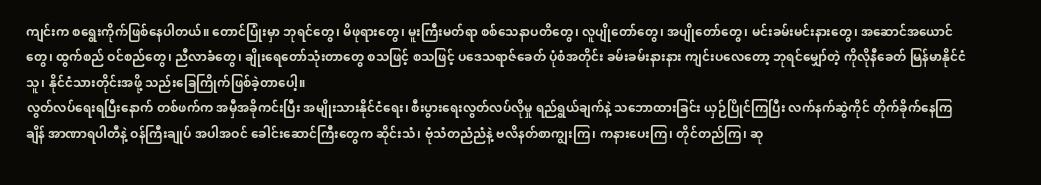ကျင်းက စရွေးကိုက်ဖြစ်နေပါတယ်။ တောင်ပြုံးမှာ ဘုရင်တွေ၊ မိဖုရားတွေ၊ မူးကြီးမတ်ရာ စစ်သေနာပတိတွေ၊ လူပျိုတော်တွေ၊ အပျိုတော်တွေ၊ မင်းခမ်းမင်းနားတွေ၊ အဆောင်အယောင်တွေ၊ ထွက်စည် ဝင်စည်တွေ၊ ညီလာခံတွေ၊ ချိုးရေတော်သုံးတာတွေ စသဖြင့် စသဖြင့် ပဒေသရာဇ်ခေတ် ပုံစံအတိုင်း ခမ်းခမ်းနားနား ကျင်းပလေတော့ ဘုရင်မျှော်တဲ့ ကိုလိုနီခေတ် မြန်မာနိုင်ငံသူ၊ နိုင်ငံသားတိုင်းအဖို့ သည်းခြေကြိုက်ဖြစ်ခဲ့တာပေါ့။
လွတ်လပ်ရေးရပြီးနောက် တစ်ဖက်က အမှီအခိုကင်းပြီး အမျိုးသားနိုင်ငံရေး၊ စီးပွားရေးလွတ်လပ်လိုမှု ရည်ရွယ်ချက်နဲ့ သဘောထားခြင်း ယှဉ်ပြိုင်ကြပြီး လက်နက်ဆွဲကိုင် တိုက်ခိုက်နေကြချိန် အာဏာရပါတီနဲ့ ဝန်ကြီးချုပ် အပါအဝင် ခေါင်းဆောင်ကြီးတွေက ဆိုင်းသံ၊ ဗုံသံတညံညံနဲ့ ဗလိနတ်စာကျွးကြ၊ ကနားပေးကြ၊ တိုင်တည်ကြ၊ ဆု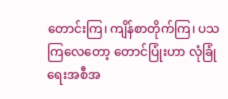တောင်းကြ၊ ကျိန်စာတိုက်ကြ၊ ပသကြလေတော့ တောင်ပြုံးဟာ လုံခြုံရေးအစီအ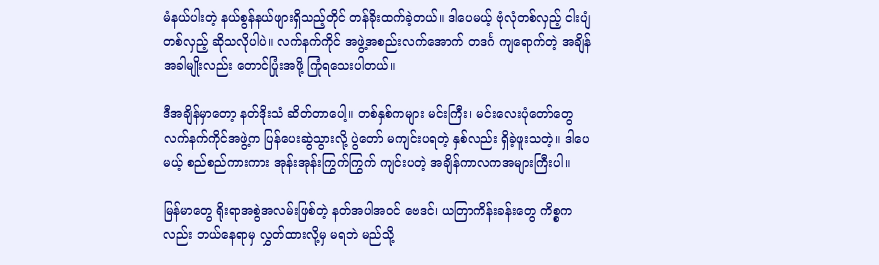မံနယ်ပါးတဲ့ နယ်စွန်နယ်ဖျားရှိသည့်တိုင် တန်ခိုးထက်ခဲ့တယ်။ ဒါပေမယ့် ဗုံလုံတစ်လှည့် ငါးပျံတစ်လှည့် ဆိုသလိုပါပဲ။ လက်နက်ကိုင် အဖွဲ့အစည်းလက်အောက် တဒင်္ဂ ကျရောက်တဲ့ အချိန်အခါမျိုးလည်း တောင်ပြုံးအဖို့ ကြုံရသေးပါတယ်။

ဒီအချိန်မှာတော့ နတ်ဒိုးသံ ဆိတ်တာပေါ့။ တစ်နှစ်ကများ မင်းကြီး၊ မင်းလေးပုံတော်တွေ လက်နက်ကိုင်အဖွဲ့က ပြန်ပေးဆွဲသွားလို့ ပွဲတော် မကျင်းပရတဲ့ နှစ်လည်း ရှိခဲ့ဖူးသတဲ့။ ဒါပေမယ့် စည်စည်ကားကား အုန်းအုန်းကြွက်ကြွက် ကျင်းပတဲ့ အချိန်ကာလကအများကြီးပါ။

မြန်မာတွေ ရိုးရာအစွဲအလမ်းဖြစ်တဲ့ နတ်အပါအဝင် ဗေဒင်၊ ယတြာကိန်းခန်းတွေ ကိစ္စကလည်း ဘယ်နေရာမှ လွှတ်ထားလို့မှ မရဘဲ မည်သို့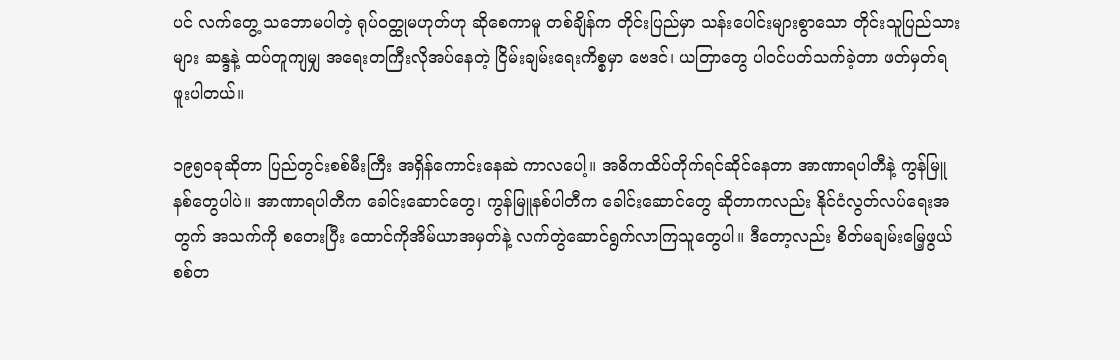ပင် လက်တွေ့ သဘောမပါတဲ့ ရုပ်ဝတ္ထုမဟုတ်ဟု ဆိုစေကာမူ တစ်ချိန်က တိုင်းပြည်မှာ သန်းပေါင်းများစွာသော တိုင်းသူပြည်သားများ ဆန္ဒနဲ့ ထပ်တူကျမျှ အရေးတကြီးလိုအပ်နေတဲ့ ငြိမ်းချမ်းရေးကိစ္စမှာ ဗေဒင်၊ ယတြာတွေ ပါဝင်ပတ်သက်ခဲ့တာ ဖတ်မှတ်ရဖူးပါတယ်။

၁၉၅၀ခုဆိုတာ ပြည်တွင်းစစ်မီးကြီး အရှိန်ကောင်းနေဆဲ ကာလပေါ့။ အဓိကထိပ်တိုက်ရင်ဆိုင်နေတာ အာဏာရပါတီနဲ့ ကွန်မြူနစ်တွေပါပဲ။ အာဏာရပါတီက ခေါင်းဆောင်တွေ၊ ကွန်မြူနစ်ပါတီက ခေါင်းဆောင်တွေ ဆိုတာကလည်း နိုင်ငံလွတ်လပ်ရေးအတွက် အသက်ကို စတေးပြီး ထောင်ကိုအိမ်ယာအမှတ်နဲ့ လက်တွဲဆောင်ရွက်လာကြသူတွေပါ။ ဒီတော့လည်း စိတ်မချမ်းမြေ့ဖွယ် စစ်တ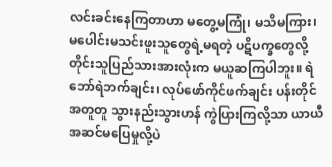လင်းခင်းနေကြတာဟာ မတွေ့မကြုံ၊ မသိမကြား၊ မပေါင်းမသင်းဖူးသူတွေရဲ့မရတဲ့ ပဋိပက္ခတွေလို့ တိုင်းသူပြည်သားအားလုံးက မယူဆကြပါဘူး။ ရဲဘော်ရဲဘက်ချင်း၊ လုပ်ဖော်ကိုင်ဖက်ချင်း ပန်းတိုင်အတူတူ သွားနည်းသွားဟန် ကွဲပြားကြလို့သာ ယာယီအဆင်မပြေမှုလို့ပဲ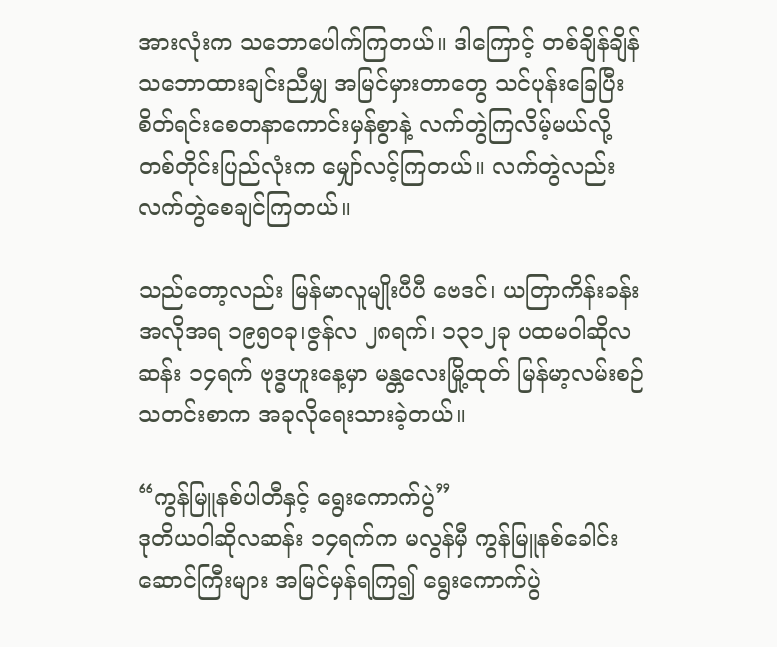အားလုံးက သဘောပေါက်ကြတယ်။ ဒါကြောင့် တစ်ချိန်ချိန် သဘောထားချင်းညီမျှ အမြင်မှားတာတွေ သင်ပုန်းခြေပြီး စိတ်ရင်းစေတနာကောင်းမှန်စွာနဲ့ လက်တွဲကြလိမ့်မယ်လို့ တစ်တိုင်းပြည်လုံးက မျှော်လင့်ကြတယ်။ လက်တွဲလည်း လက်တွဲစေချင်ကြတယ်။

သည်တော့လည်း မြန်မာလူမျိုးပီပီ ဗေဒင်၊ ယတြာကိန်းခန်းအလိုအရ ၁၉၅၀ခု၊ဇွန်လ ၂၈ရက်၊ ၁၃၁၂ခု ပထမဝါဆိုလဆန်း ၁၄ရက် ဗုဒ္ဓဟူးနေ့မှာ မန္တလေးမြို့ထုတ် မြန်မာ့လမ်းစဉ် သတင်းစာက အခုလိုရေးသားခဲ့တယ်။

“ကွန်မြူနစ်ပါတီနှင့် ရွေးကောက်ပွဲ”
ဒုတိယဝါဆိုလဆန်း ၁၄ရက်က မလွန်မှီ ကွန်မြူနစ်ခေါင်းဆောင်ကြီးများ အမြင်မှန်ရကြ၍ ရွေးကောက်ပွဲ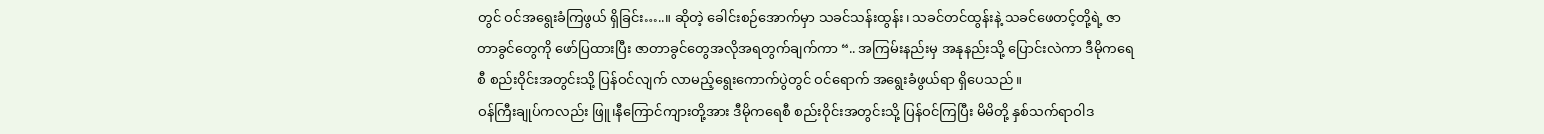တွင် ဝင်အရွေးခံကြဖွယ် ရှိခြင်း…..။ ဆိုတဲ့ ခေါင်းစဉ်အောက်မှာ သခင်သန်းထွန်း၊ သခင်တင်ထွန်းနဲ့ သခင်ဖေတင့်တို့ရဲ့ ဇာတာခွင်တွေကို ဖော်ပြထားပြီး ဇာတာခွင်တွေအလိုအရတွက်ချက်ကာ “.. အကြမ်းနည်းမှ အနုနည်းသို့ ပြောင်းလဲကာ ဒီမိုကရေစီ စည်းဝိုင်းအတွင်းသို့ ပြန်ဝင်လျက် လာမည့်ရွေးကောက်ပွဲတွင် ဝင်ရောက် အရွေးခံဖွယ်ရာ ရှိပေသည်။
ဝန်ကြီးချုပ်ကလည်း ဖြူ၊နီကြောင်ကျားတို့အား ဒီမိုကရေစီ စည်းဝိုင်းအတွင်းသို့ ပြန်ဝင်ကြပြီး မိမိတို့ နှစ်သက်ရာဝါဒ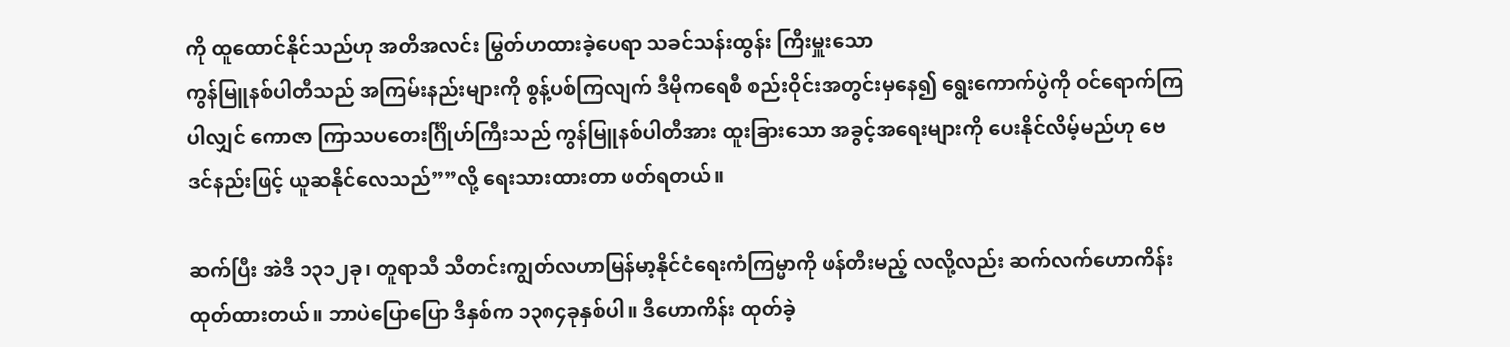ကို ထူထောင်နိုင်သည်ဟု အတိအလင်း မြွတ်ဟထားခဲ့ပေရာ သခင်သန်းထွန်း ကြီးမှူးသော
ကွန်မြူနစ်ပါတီသည် အကြမ်းနည်းများကို စွန့်ပစ်ကြလျက် ဒီမိုကရေစီ စည်းဝိုင်းအတွင်းမှနေ၍ ရွေးကောက်ပွဲကို ဝင်ရောက်ကြပါလျှင် ကောဇာ ကြာသပတေးင်္ဂြိုဟ်ကြီးသည် ကွန်မြူနစ်ပါတီအား ထူးခြားသော အခွင့်အရေးများကို ပေးနိုင်လိမ့်မည်ဟု ဗေဒင်နည်းဖြင့် ယူဆနိုင်လေသည်””လို့ ရေးသားထားတာ ဖတ်ရတယ်။

ဆက်ပြီး အဲဒီ ၁၃၁၂ခု၊ တူရာသီ သီတင်းကျွတ်လဟာမြန်မာ့နိုင်ငံရေးကံကြမ္မာကို ဖန်တီးမည့် လလို့လည်း ဆက်လက်ဟောကိန်းထုတ်ထားတယ်။ ဘာပဲပြောပြော ဒီနှစ်က ၁၃၈၄ခုနှစ်ပါ။ ဒီဟောကိန်း ထုတ်ခဲ့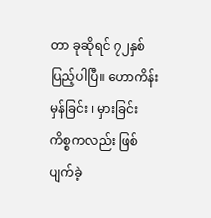တာ ခုဆိုရင် ၇၂နှစ် ပြည့်ပါပြီ။ ဟောကိန်းမှန်ခြင်း ၊ မှားခြင်း ကိစ္စကလည်း ဖြစ်ပျက်ခဲ့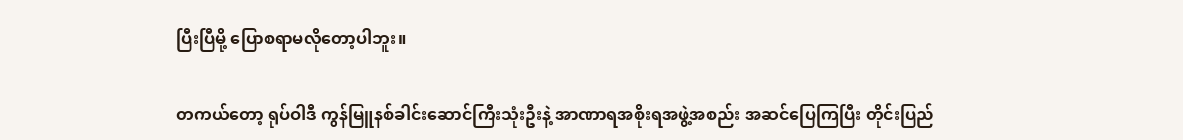ပြီးပြီမို့ ပြောစရာမလိုတော့ပါဘူး။

တကယ်တော့ ရုပ်ဝါဒီ ကွန်မြူနစ်ခါင်းဆောင်ကြီးသုံးဦးနဲ့ အာဏာရအစိုးရအဖွဲ့အစည်း အဆင်ပြေကြပြီး တိုင်းပြည်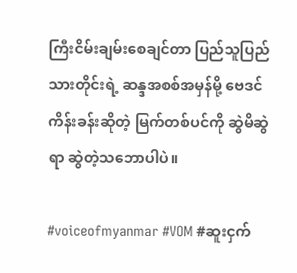ကြီးငိမ်းချမ်းစေချင်တာ ပြည်သူပြည်သားတိုင်းရဲ့ ဆန္ဒအစစ်အမှန်မို့ ဗေဒင်ကိန်းခန်းဆိုတဲ့ မြက်တစ်ပင်ကို ဆွဲမိဆွဲရာ ဆွဲတဲ့သဘောပါပဲ။

#voiceofmyanmar #VOM #ဆူးငှက်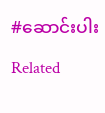#ဆောင်းပါး

Related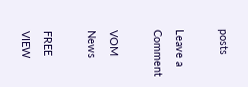posts

Leave a Comment

VOM News

FREE
VIEW